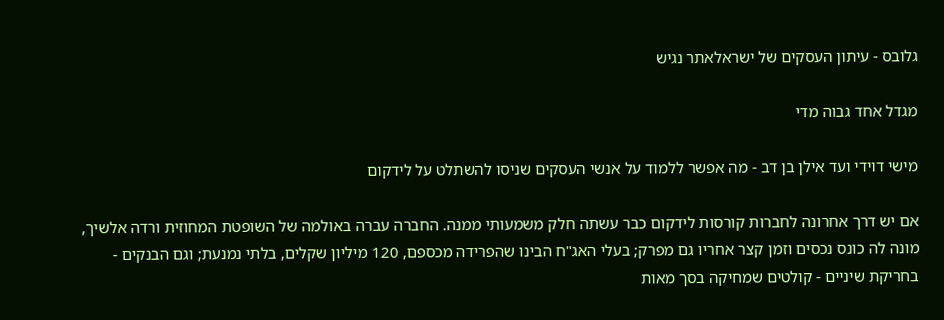גלובס - עיתון העסקים של ישראלאתר נגיש

מגדל אחד גבוה מדי

מישי דוידי ועד אילן בן דב - מה אפשר ללמוד על אנשי העסקים שניסו להשתלט על לידקום

אם יש דרך אחרונה לחברות קורסות לידקום כבר עשתה חלק משמעותי ממנה. החברה עברה באולמה של השופטת המחוזית ורדה אלשיך, מונה לה כונס נכסים וזמן קצר אחריו גם מפרק; בעלי האג"ח הבינו שהפרידה מכספם, 120 מיליון שקלים, בלתי נמנעת; וגם הבנקים - בחריקת שיניים - קולטים שמחיקה בסך מאות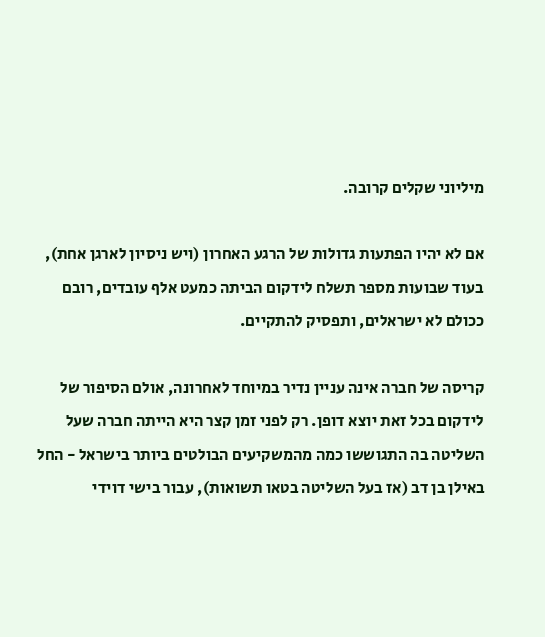מיליוני שקלים קרובה.

אם לא יהיו הפתעות גדולות של הרגע האחרון (ויש ניסיון לארגן אחת), בעוד שבועות מספר תשלח לידקום הביתה כמעט אלף עובדים, רובם ככולם לא ישראלים, ותפסיק להתקיים.

קריסה של חברה אינה עניין נדיר במיוחד לאחרונה, אולם הסיפור של לידקום בכל זאת יוצא דופן. רק לפני זמן קצר היא הייתה חברה שעל השליטה בה התגוששו כמה מהמשקיעים הבולטים ביותר בישראל - החל באילן בן דב (אז בעל השליטה בטאו תשואות), עבור בישי דוידי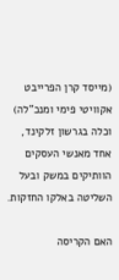(מייסד קרן הפרייבט אקוויטי פימי ומנכ"לה) וכלה בגרשון זלקינד, אחד מאנשי העסקים הוותיקים במשק ובעל השליטה באלקו החזקות.

האם הקריסה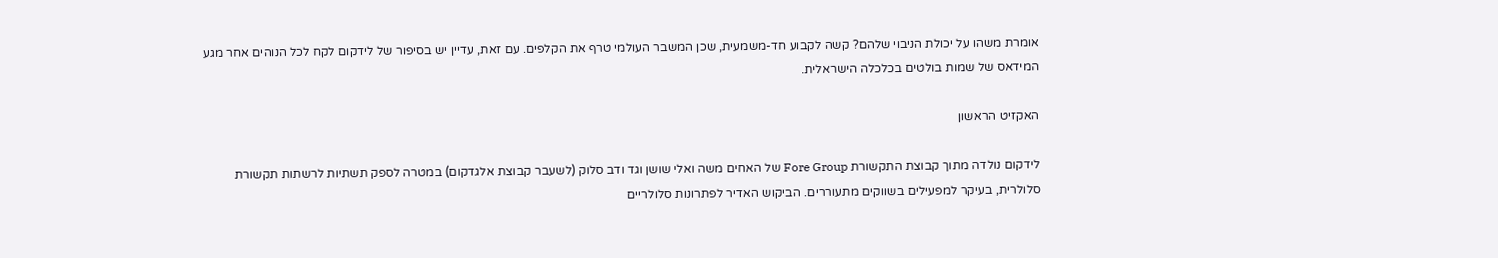אומרת משהו על יכולת הניבוי שלהם? קשה לקבוע חד-משמעית, שכן המשבר העולמי טרף את הקלפים. עם זאת, עדיין יש בסיפור של לידקום לקח לכל הנוהים אחר מגע המידאס של שמות בולטים בכלכלה הישראלית.

האקזיט הראשון

לידקום נולדה מתוך קבוצת התקשורת Fore Group של האחים משה ואלי שושן וגד ודב סלוק (לשעבר קבוצת אלגדקום) במטרה לספק תשתיות לרשתות תקשורת סלולרית, בעיקר למפעילים בשווקים מתעוררים. הביקוש האדיר לפתרונות סלולריים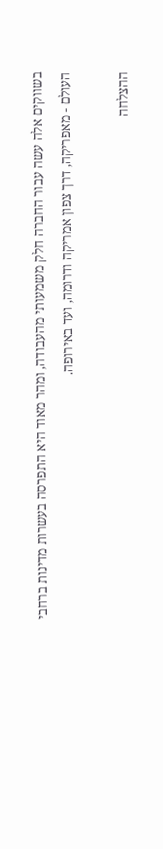בשווקים אלה עשה עבור החברה חלק משמעותי מהעבודה, ומהר מאוד היא התפרסה בעשרות מדינות ברחבי העולם - מאפריקה, דרך צפון אמריקה ודרומה, ועד באירופה.

ההצלחה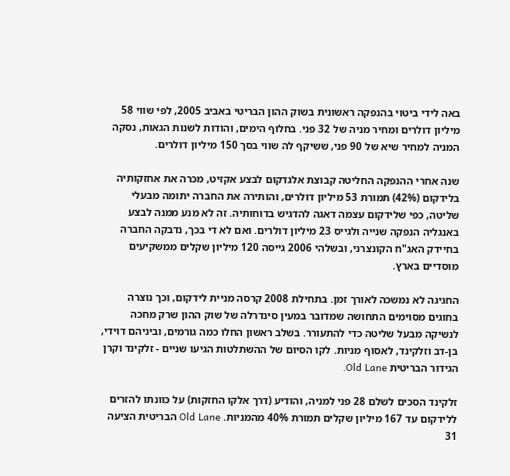באה לידי ביטוי בהנפקה ראשונית בשוק ההון הבריטי באביב 2005, לפי שווי 58 מיליון דולרים ומחיר מניה של 32 פני. בחלוף הימים, והודות לשנות הגאות, נסקה המניה למחיר שיא של 90 פני, ששיקף לה שווי בסך 150 מיליון דולרים.

שנה אחרי ההנפקה החליטה קבוצת אלגדקום לבצע אקזיט, מכרה את אחזקותיה בלידקום (42%) תמורת 53 מיליון דולרים, והותירה את החברה יתומה מבעלי שליטה, כפי שלידקום עצמה דאגה להדגיש בדוחותיה. זה לא מנע ממנה לבצע באנגליה הנפקה שנייה ולגייס 23 מיליון דולרים. ואם לא די בכך, נדבקה החברה בחיידק האג"ח הקונצרני, ובשלהי 2006 גייסה 120 מיליון שקלים ממשקיעים מוסדיים בארץ.

החגיגה לא נמשכה לאורך זמן. בתחילת 2008 קרסה מניית לידקום, וכך נוצרה בחוגים מסוימים התחושה שמדובר במעין סינדרלה של שוק ההון שרק מחכה לנשיקה מבעל שליטה כדי להתעורר. בשלב ראשון החלו כמה גורמים, וביניהם דוידי, בן-דב וזלקינד, לאסוף מניות. לקו הסיום של ההשתלטות הגיעו שניים - זלקינד וקרן הגידור הבריטית Old Lane.

זלקינד הסכים לשלם 28 פני למניה, והודיע (דרך אלקו החזקות) על כוונתו להזרים ללידקום עד 167 מיליון שקלים תמורת 40% מהמניות. Old Lane הבריטית הציעה 31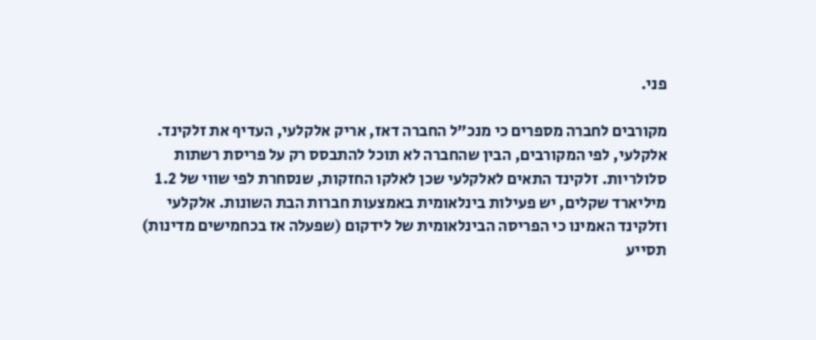פני.

מקורבים לחברה מספרים כי מנכ"ל החברה דאז, אריק אלקלעי, העדיף את זלקינד. אלקלעי, לפי המקורבים, הבין שהחברה לא תוכל להתבסס רק על פריסת רשתות סלולריות. זלקינד התאים לאלקלעי שכן לאלקו החזקות, שנסחרת לפי שווי של 1.2 מיליארד שקלים, יש פעילות בינלאומית באמצעות חברות הבת השונות. אלקלעי וזלקינד האמינו כי הפריסה הבינלאומית של לידקום (שפעלה אז בכחמישים מדינות) תסייע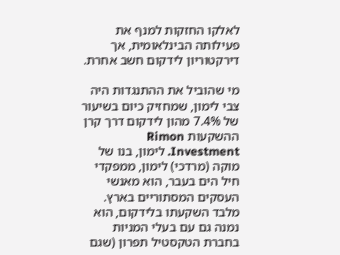לאלקו החזקות למנף את פעילותה הבינלאומית, אך דירקטוריון לידקום חשב אחרת.

מי שהוביל את ההתנגדות היה צבי לימון, שמחזיק כיום בשיעור של 7.4% מהון לידקום דרך קרן ההשקעות Rimon Investment. לימון, בנו של מוקה (מרדכי) לימון, ממפקדי חיל הים בעבר, הוא מאנשי העסקים המסתוריים בארץ. מלבד השקעתו בלידקום, הוא נמנה גם עם בעלי המניות בחברת הטקסטיל תפרון (שגם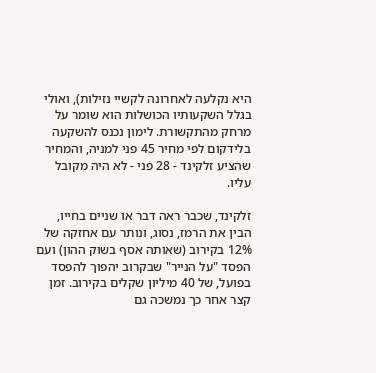היא נקלעה לאחרונה לקשיי נזילות), ואולי בגלל השקעותיו הכושלות הוא שומר על מרחק מהתקשורת. לימון נכנס להשקעה בלידקום לפי מחיר 45 פני למניה, והמחיר שהציע זלקינד - 28 פני - לא היה מקובל עליו.

זלקינד, שכבר ראה דבר או שניים בחייו, הבין את הרמז, נסוג, ונותר עם אחזקה של 12% בקירוב (שאותה אסף בשוק ההון) ועם הפסד "על הנייר" שבקרוב יהפוך להפסד בפועל, של 40 מיליון שקלים בקירוב. זמן קצר אחר כך נמשכה גם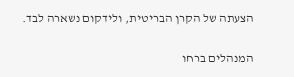הצעתה של הקרן הבריטית, ולידקום נשארה לבד.

המנהלים ברחו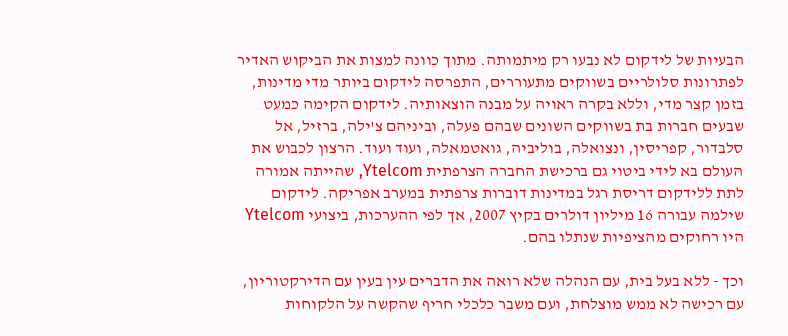הבעיות של לידקום לא נבעו רק מיתמותה. מתוך כוונה למצות את הביקוש האדיר לפתרונות סלולריים בשווקים מתעוררים, התפרסה לידקום ביותר מדי מדינות, בזמן קצר מדי, וללא בקרה ראויה על מבנה הוצאותיה. לידקום הקימה כמעט שבעים חברות בת בשווקים השונים שבהם פעלה, וביניהם צ'ילה, ברזיל, אל סלבדור, קפריסין, ונצואלה, בוליביה, גואטמאלה, ועוד ועוד. הרצון לכבוש את העולם בא לידי ביטוי גם ברכישת החברה הצרפתית Ytelcom, שהייתה אמורה לתת ללידקום דריסת רגל במדינות דוברות צרפתית במערב אפריקה. לידקום שילמה עבורה 16 מיליון דולרים בקיץ 2007, אך לפי ההערכות, ביצועי Ytelcom היו רחוקים מהציפיות שנתלו בהם.

וכך - ללא בעל בית, עם הנהלה שלא רואה את הדברים עין בעין עם הדירקטוריון, עם רכישה לא ממש מוצלחת, ועם משבר כלכלי חריף שהקשה על הלקוחות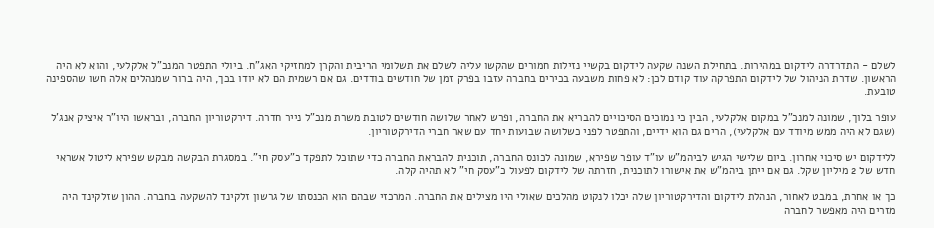לשלם - התדרדרה לידקום במהירות. בתחילת השנה שקעה לידקום בקשיי נזילות חמורים שהקשו עליה לשלם את תשלומי הריבית והקרן למחזיקי האג"ח. ביולי התפטר המנכ"ל אלקלעי, והוא לא היה הראשון. שדרת הניהול של לידקום התפרקה עוד קודם לכן: לא פחות משבעה בכירים בחברה עזבו בפרק זמן של חודשים בודדים. גם אם רשמית הם לא יודו בכך, היה ברור שמנהלים אלה חשו שהספינה טובעת.

עופר בלוך, שמונה למנכ"ל במקום אלקלעי, הבין כי נמוכים הסיכויים להבריא את החברה, ופרש לאחר שלושה חודשים לטובת משרת מנכ"ל נייר חדרה. דירקטוריון החברה, ובראשו היו"ר איציק אנג'ל (שגם לא היה ממש מיודד עם אלקלעי), הרים גם הוא ידיים, והתפטר לפני כשלושה שבועות יחד עם שאר חברי הדירקטוריון.

ללידקום יש סיכוי אחרון. ביום שלישי הגיש לביהמ"ש עו"ד עופר שפירא, שמונה לכונס החברה, תוכנית להבראת החברה כדי שתוכל לתפקד כ"עסק חי". במסגרת הבקשה מבקש שפירא ליטול אשראי חדש של 2 מיליון שקל. גם אם ייתן ביהמ"ש את אישורו לתוכנית, חזרתה של לידקום לפעול כ"עסק חי" לא תהיה קלה.

כך או אחרת, במבט לאחור, הנהלת לידקום והדירקטוריון שלה יכלו לנקוט מהלכים שאולי היו מצילים את החברה. המרכזי שבהם הוא הכנסתו של גרשון זלקינד להשקעה בחברה. ההון שזלקינד היה מזרים היה מאפשר לחברה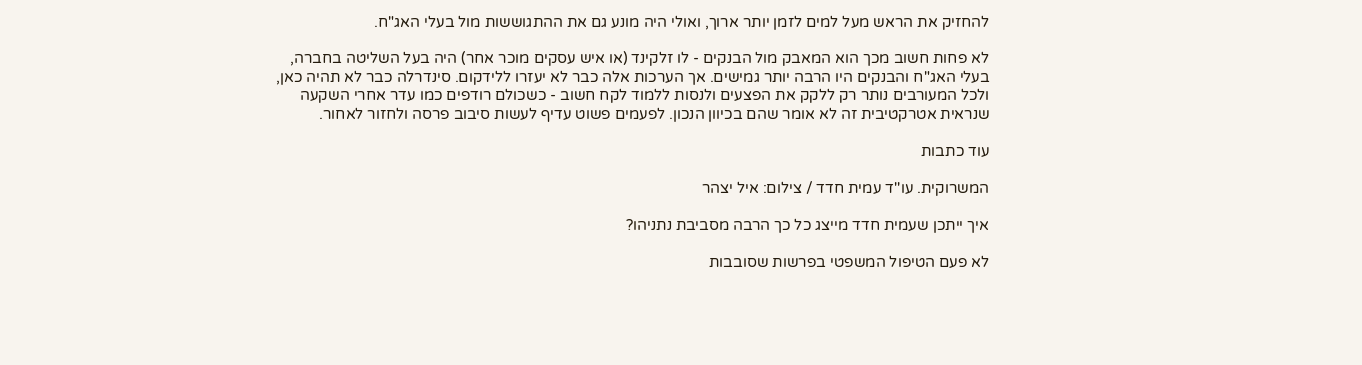להחזיק את הראש מעל למים לזמן יותר ארוך, ואולי היה מונע גם את ההתגוששות מול בעלי האג"ח.

לא פחות חשוב מכך הוא המאבק מול הבנקים - לו זלקינד (או איש עסקים מוכר אחר) היה בעל השליטה בחברה, בעלי האג"ח והבנקים היו הרבה יותר גמישים. אך הערכות אלה כבר לא יעזרו ללידקום. סינדרלה כבר לא תהיה כאן, ולכל המעורבים נותר רק ללקק את הפצעים ולנסות ללמוד לקח חשוב - כשכולם רודפים כמו עדר אחרי השקעה שנראית אטרקטיבית זה לא אומר שהם בכיוון הנכון. לפעמים פשוט עדיף לעשות סיבוב פרסה ולחזור לאחור.

עוד כתבות

המשרוקית. עו''ד עמית חדד / צילום: איל יצהר

איך ייתכן שעמית חדד מייצג כל כך הרבה מסביבת נתניהו?

לא פעם הטיפול המשפטי בפרשות שסובבות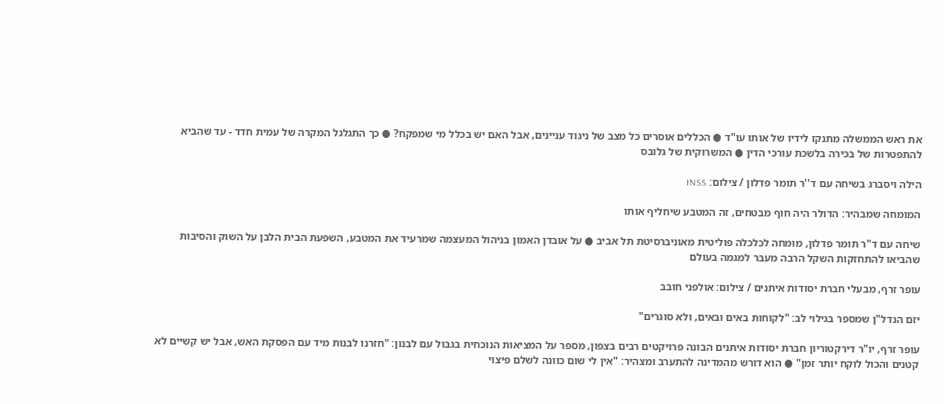את ראש הממשלה מתנקז לידיו של אותו עו"ד ● הכללים אוסרים כל מצב של ניגוד עניינים, אבל האם יש בכלל מי שמפקח? ● כך התגלגל המקרה של עמית חדד - עד שהביא להתפטרות של בכירה בלשכת עורכי הדין ● המשרוקית של גלובס

הילה ויסברג בשיחה עם ד''ר תומר פדלון / צילום: INSS

המומחה שמבהיר: הדולר היה חוף מבטחים, זה המטבע שיחליף אותו

שיחה עם ד"ר תומר פדלון, מומחה לכלכלה פוליטית מאוניברסיטת תל אביב ● על אובדן האמון בניהול המעצמה שמרעיד את המטבע, השפעת הבית הלבן על השוק והסיבות שהביאו להתחזקות השקל הרבה מעבר למגמה בעולם

עופר זרף, מבעלי חברת יסודות איתנים / צילום: אולפני חובב

יזם הנדל"ן שמספר בגילוי לב: "לקוחות באים ובאים, ולא סוגרים"

עופר זרף, יו"ר דירקטוריון חברת יסודות איתנים הבונה פרויקטים רבים בצפון, מספר על המציאות הנוכחית בגבול עם לבנון: "חזרנו לבנות מיד עם הפסקת האש, אבל יש קשיים לא קטנים והכול לוקח יותר זמן" ● הוא דורש מהמדינה להתערב ומצהיר: "אין לי שום כוונה לשלם פיצוי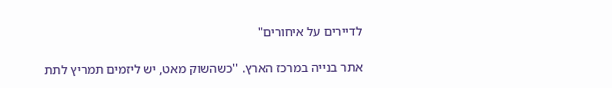לדיירים על איחורים"

אתר בנייה במרכז הארץ. ''כשהשוק מאט, יש ליזמים תמריץ לתת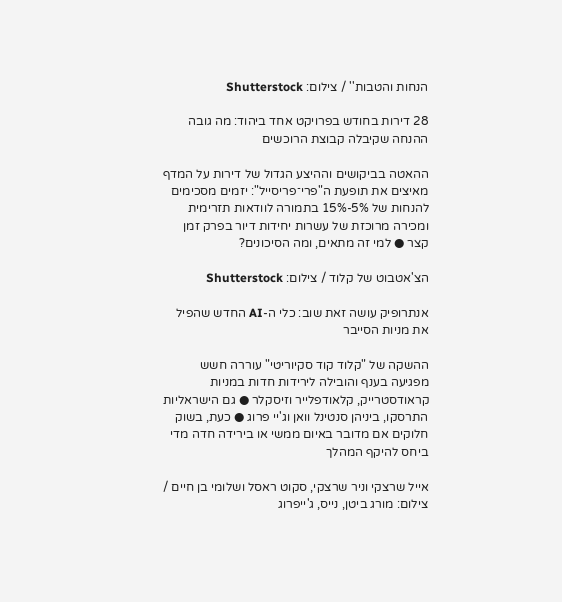הנחות והטבות'' / צילום: Shutterstock

28 דירות בחודש בפרויקט אחד ביהוד: מה גובה ההנחה שקיבלה קבוצת הרוכשים

ההאטה בביקושים וההיצע הגדול של דירות על המדף מאיצים את תופעת ה"פרי־פריסייל": יזמים מסכימים להנחות של 5%-15% בתמורה לוודאות תזרימית ומכירה מרוכזת של עשרות יחידות דיור בפרק זמן קצר ● למי זה מתאים, ומה הסיכונים?

הצ'אטבוט של קלוד / צילום: Shutterstock

אנתרופיק עושה זאת שוב: כלי ה-AI החדש שהפיל את מניות הסייבר

ההשקה של "קלוד קוד סקיוריטי" עוררה חשש מפגיעה בענף והובילה לירידות חדות במניות קראודסטרייק, קלאודפלייר וזיסקלר ● גם הישראליות התרסקו, ביניהן סנטינל וואן וג'יי פרוג ● כעת, בשוק חלוקים אם מדובר באיום ממשי או בירידה חדה מדי ביחס להיקף המהלך

אייל שרצקי וניר שרצקי, סקוט ראסל ושלומי בן חיים / צילום: מורג ביטן, נייס, ג'ייפרוג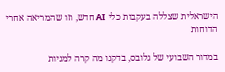הישראלית שצללה בעקבות כלי AI חדש, וזו שהמריאה אחרי הדוחות

במדור השבועי של גלובס, בדקנו מה קרה למניות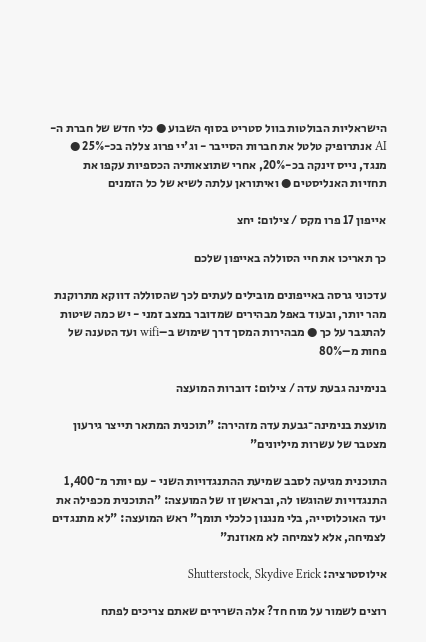הישראליות הבולטות בוול סטריט בסוף השבוע ● כלי חדש של חברת ה-AI אנתרופיק טלטל את חברות הסייבר - וג'יי פרוג צללה בכ-25% ● מנגד, נייס זינקה בכ-20%, אחרי שתוצאותיה הכספיות עקפו את תחזיות האנליסטים ● ואיתוראן עלתה לשיא של כל הזמנים

אייפון 17 פרו מקס / צילום: יחצ

כך תאריכו את חיי הסוללה באייפון שלכם

עדכוני גרסה באייפונים מובילים לעתים לכך שהסוללה דווקא מתרוקנת מהר יותר, ובעוד באפל מבהירים שמדובר במצב זמני - יש כמה שיטות להתגבר על כך ● מבהירות המסך דרך שימוש ב–wifi ועד הטענה של פחות מ–80%

בנימינה גבעת עדה / צילום: דוברות המועצה

מועצת בנימינה־גבעת עדה מזהירה: "תוכנית המתאר תייצר גירעון מצטבר של עשרות מיליונים"

התוכנית מגיעה לסבב שמיעת ההתנגדויות השני - עם יותר מ־1,400 התנגדויות שהוגשו לה, ובראשן זו של המועצה: "התוכנית מכפילה את יעד האוכלוסייה, בלי מנגנון כלכלי תומך" ראש המועצה: "לא מתנגדים לצמיחה, אלא לצמיחה לא מאוזנת"

אילוסטרציה: Shutterstock, Skydive Erick

רוצים לשמור על מוח חד? אלה השרירים שאתם צריכים לפתח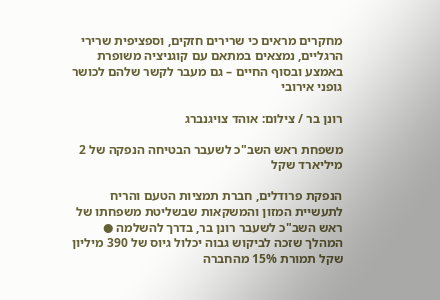מחקרים מראים כי שרירים חזקים, וספציפית שרירי הרגליים, נמצאים במתאם עם קוגניציה משופרת באמצע ובסוף החיים – גם מעבר לקשר שלהם לכושר גופני אירובי

רונן בר / צילום: אוהד צויגנברג

משפחת ראש השב"כ לשעבר הבטיחה הנפקה של 2 מיליארד שקל

הנפקת פרודלים, חברת תמציות הטעם והריח לתעשיית המזון והמשקאות שבשליטת משפחתו של ראש השב"כ לשעבר רונן בר, בדרך להשלמה ● המהלך שזכה לביקוש גבוה יכלול גיוס של 390 מיליון שקל תמורת 15% מהחברה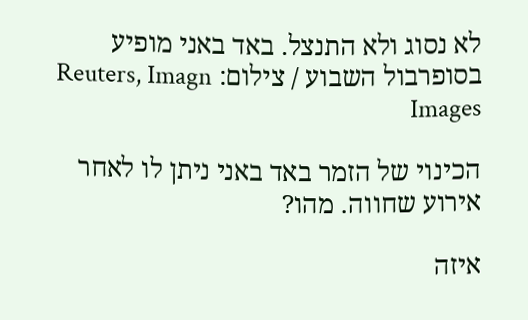לא נסוג ולא התנצל. באד באני מופיע בסופרבול השבוע / צילום: Reuters, Imagn Images

הכינוי של הזמר באד באני ניתן לו לאחר אירוע שחווה. מהו?

איזה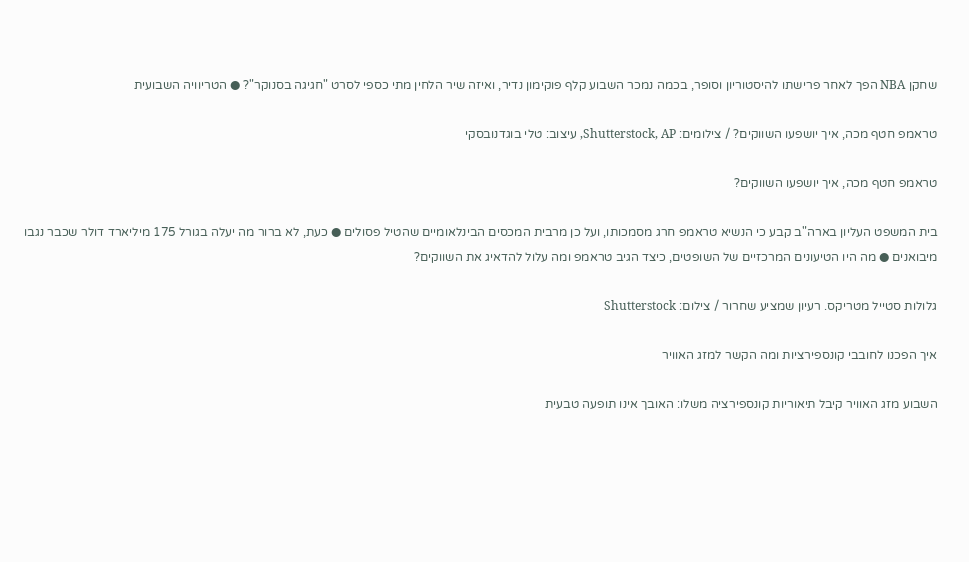שחקן NBA הפך לאחר פרישתו להיסטוריון וסופר, בכמה נמכר השבוע קלף פוקימון נדיר, ואיזה שיר הלחין מתי כספי לסרט "חגיגה בסנוקר"? ● הטריוויה השבועית

טראמפ חטף מכה, איך יושפעו השווקים? / צילומים: Shutterstock, AP, עיצוב: טלי בוגדנובסקי

טראמפ חטף מכה, איך יושפעו השווקים?

בית המשפט העליון בארה"ב קבע כי הנשיא טראמפ חרג מסמכותו, ועל כן מרבית המכסים הבינלאומיים שהטיל פסולים ● כעת, לא ברור מה יעלה בגורל 175 מיליארד דולר שכבר נגבו מיבואנים ● מה היו הטיעונים המרכזיים של השופטים, כיצד הגיב טראמפ ומה עלול להדאיג את השווקים?

גלולות סטייל מטריקס. רעיון שמציע שחרור / צילום: Shutterstock

איך הפכנו לחובבי קונספירציות ומה הקשר למזג האוויר

השבוע מזג האוויר קיבל תיאוריות קונספירציה משלו: האובך אינו תופעה טבעית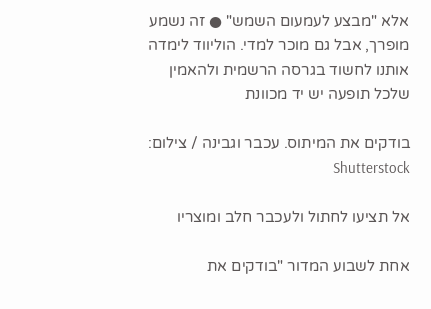אלא "מבצע לעמעום השמש" ● זה נשמע מופרך, אבל גם מוכר למדי. הוליווד לימדה אותנו לחשוד בגרסה הרשמית ולהאמין שלכל תופעה יש יד מכוונת

בודקים את המיתוס. עכבר וגבינה / צילום: Shutterstock

אל תציעו לחתול ולעכבר חלב ומוצריו

אחת לשבוע המדור "בודקים את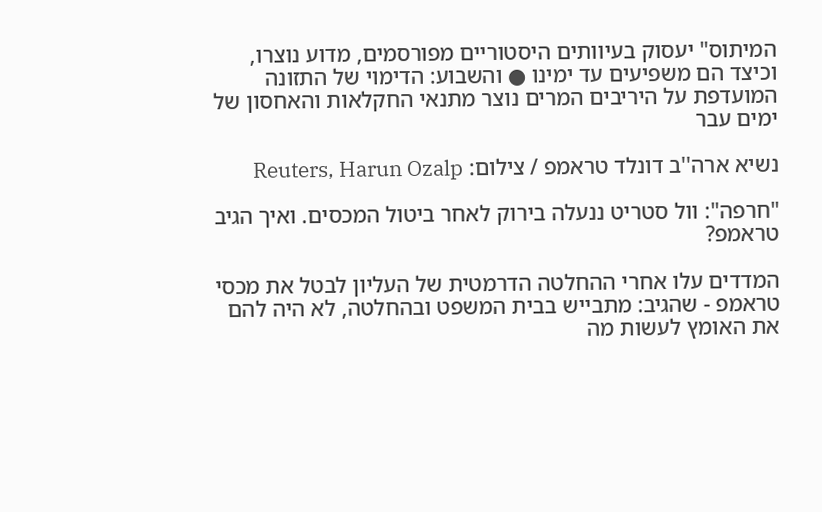המיתוס" יעסוק בעיוותים היסטוריים מפורסמים, מדוע נוצרו, וכיצד הם משפיעים עד ימינו ● והשבוע: הדימוי של התזונה המועדפת על היריבים המרים נוצר מתנאי החקלאות והאחסון של ימים עבר

נשיא ארה''ב דונלד טראמפ / צילום: Reuters, Harun Ozalp

"חרפה": וול סטריט ננעלה בירוק לאחר ביטול המכסים. ואיך הגיב טראמפ?

המדדים עלו אחרי ההחלטה הדרמטית של העליון לבטל את מכסי טראמפ - שהגיב: מתבייש בבית המשפט ובהחלטה, לא היה להם את האומץ לעשות מה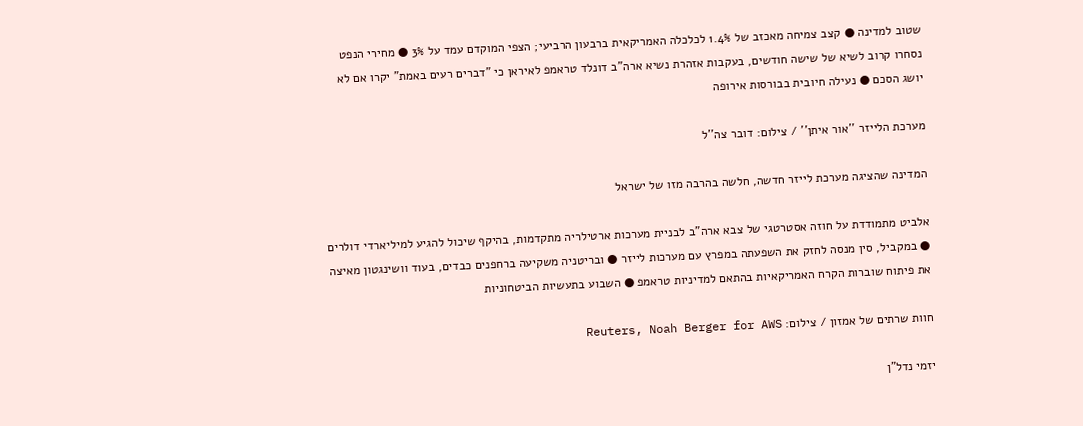שטוב למדינה ● קצב צמיחה מאכזב של 1.4% לכלכלה האמריקאית ברבעון הרביעי; הצפי המוקדם עמד על 3% ● מחירי הנפט נסחרו קרוב לשיא של שישה חודשים, בעקבות אזהרת נשיא ארה"ב דונלד טראמפ לאיראן כי "דברים רעים באמת" יקרו אם לא יושג הסכם ● נעילה חיובית בבורסות אירופה

מערכת הלייזר ''אור איתן'' / צילום: דובר צה''ל

המדינה שהציגה מערכת לייזר חדשה, חלשה בהרבה מזו של ישראל

אלביט מתמודדת על חוזה אסטרטגי של צבא ארה"ב לבניית מערכות ארטילריה מתקדמות, בהיקף שיכול להגיע למיליארדי דולרים ● במקביל, סין מנסה לחזק את השפעתה במפרץ עם מערכות לייזר ● ובריטניה משקיעה ברחפנים כבדים, בעוד וושינגטון מאיצה את פיתוח שוברות הקרח האמריקאיות בהתאם למדיניות טראמפ ● השבוע בתעשיות הביטחוניות

חוות שרתים של אמזון / צילום: Reuters, Noah Berger for AWS

יזמי נדל"ן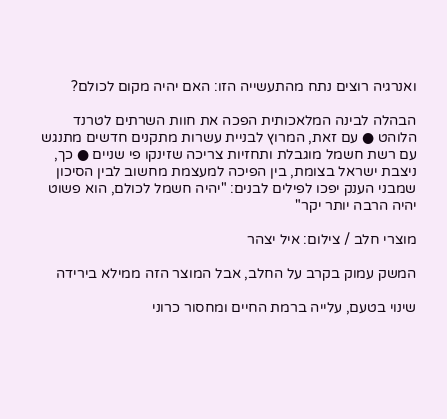ואנרגיה רוצים נתח מהתעשייה הזו: האם יהיה מקום לכולם?

הבהלה לבינה המלאכותית הפכה את חוות השרתים לטרנד הלוהט ● עם זאת, המרוץ לבניית עשרות מתקנים חדשים מתנגש עם רשת חשמל מוגבלת ותחזיות צריכה שזינקו פי שניים ● כך, ניצבת ישראל בצומת, בין הפיכה למעצמת מחשוב לבין הסיכון שמבני הענק יפכו לפילים לבנים: "יהיה חשמל לכולם, הוא פשוט יהיה הרבה יותר יקר"

מוצרי חלב / צילום: איל יצהר

המשק עמוק בקרב על החלב, אבל המוצר הזה ממילא בירידה

שינוי בטעם, עלייה ברמת החיים ומחסור כרוני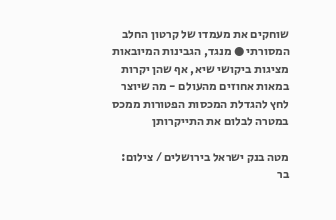שוחקים את מעמדו של קרטון החלב המסורתי ● מנגד, הגבינות המיובאות מציגות ביקושי שיא, אף שהן יקרות במאות אחוזים מהעולם - מה שיוצר לחץ להגדלת המכסות הפטורות ממכס במטרה לבלום את התייקרותן

מטה בנק ישראל בירושלים / צילום: בר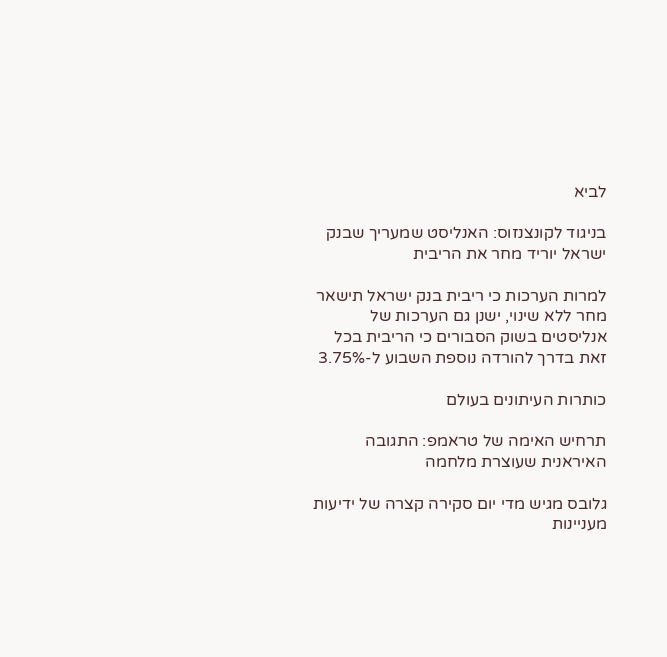לביא

בניגוד לקונצנזוס: האנליסט שמעריך שבנק ישראל יוריד מחר את הריבית

למרות הערכות כי ריבית בנק ישראל תישאר מחר ללא שינוי, ישנן גם הערכות של אנליסטים בשוק הסבורים כי הריבית בכל זאת בדרך להורדה נוספת השבוע ל-3.75%

כותרות העיתונים בעולם

תרחיש האימה של טראמפ: התגובה האיראנית שעוצרת מלחמה

גלובס מגיש מדי יום סקירה קצרה של ידיעות מעניינות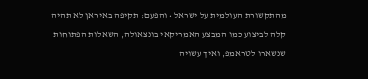מהתקשורת העולמית על ישראל • והפעם: תקיפה באיראן לא תהיה קלה לביצוע כמו המבצע האמריקאי בונצאולה, השאלות הפתוחות שנשארו לטראמפ, ואיך עשויה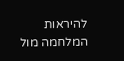להיראות המלחמה מול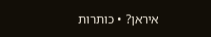איראן? • כותרות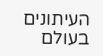העיתונים בעולם